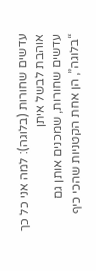עדשים שחורות (בלוגה): למה אני כל כך אוהבת לבשל איתן
עדשים שחורות, שמכנים אותן גם “בלוגה”, הן אחת הקטניות שהכי כיף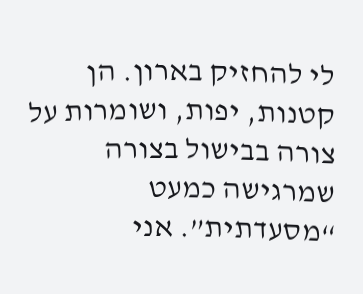לי להחזיק בארון. הן קטנות, יפות, ושומרות על צורה בבישול בצורה שמרגישה כמעט “מסעדתית”. אני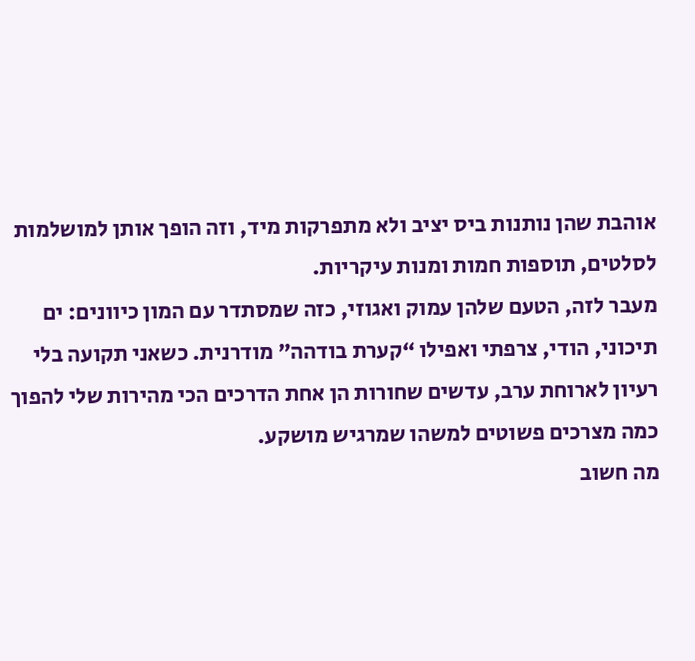אוהבת שהן נותנות ביס יציב ולא מתפרקות מיד, וזה הופך אותן למושלמות לסלטים, תוספות חמות ומנות עיקריות.
מעבר לזה, הטעם שלהן עמוק ואגוזי, כזה שמסתדר עם המון כיוונים: ים תיכוני, הודי, צרפתי ואפילו “קערת בודהה” מודרנית. כשאני תקועה בלי רעיון לארוחת ערב, עדשים שחורות הן אחת הדרכים הכי מהירות שלי להפוך כמה מצרכים פשוטים למשהו שמרגיש מושקע.
מה חשוב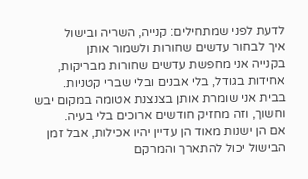לדעת לפני שמתחילים: קנייה, השריה ובישול
איך לבחור עדשים שחורות ולשמור אותן
בקנייה אני מחפשת עדשים שחורות מבריקות, אחידות בגודל, בלי אבנים ובלי שברי קטניות. בבית אני שומרת אותן בצנצנת אטומה במקום יבש וחשוך, וזה מחזיק חודשים ארוכים בלי בעיה.
אם הן ישנות מאוד הן עדיין יהיו אכילות, אבל זמן הבישול יכול להתארך והמרקם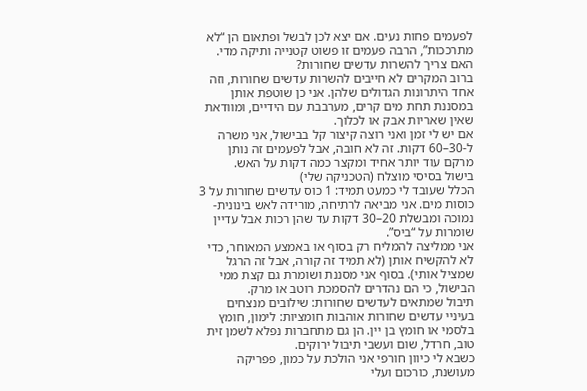לפעמים פחות נעים. אם יצא לכן לבשל ופתאום הן “לא מתרככות”, הרבה פעמים זו פשוט קטנייה ותיקה מדי.
האם צריך להשרות עדשים שחורות?
ברוב המקרים לא חייבים להשרות עדשים שחורות, וזה אחד היתרונות הגדולים שלהן. אני כן שוטפת אותן במסננת תחת מים קרים, מערבבת עם הידיים, ומוודאת שאין שאריות אבק או לכלוך.
אם יש לי זמן ואני רוצה קיצור קל בבישול, אני משרה ל-30–60 דקות. זה לא חובה, אבל לפעמים זה נותן מרקם עוד יותר אחיד ומקצר כמה דקות על האש.
בישול בסיסי מוצלח (הטכניקה שלי)
הכלל שעובד לי כמעט תמיד: 1 כוס עדשים שחורות על 3 כוסות מים. אני מביאה לרתיחה, מורידה לאש בינונית-נמוכה ומבשלת 20–30 דקות עד שהן רכות אבל עדיין שומרות על “ביס”.
אני ממליצה להמליח רק בסוף או באמצע המאוחר, כדי לא להקשיח אותן (לא תמיד זה קורה, אבל זה הרגל שמציל אותי). בסוף אני מסננת ושומרת גם קצת ממי הבישול, כי הם נהדרים להסמכת רוטב או מרק.
תיבול שמתאים לעדשים שחורות: שילובים מנצחים
בעיניי עדשים שחורות אוהבות חומציות: לימון, חומץ בלסמי או חומץ בן יין. הן גם מתחברות נפלא לשמן זית טוב, חרדל, שום ועשבי תיבול ירוקים.
כשבא לי כיוון חורפי אני הולכת על כמון, פפריקה מעושנת, כורכום ועלי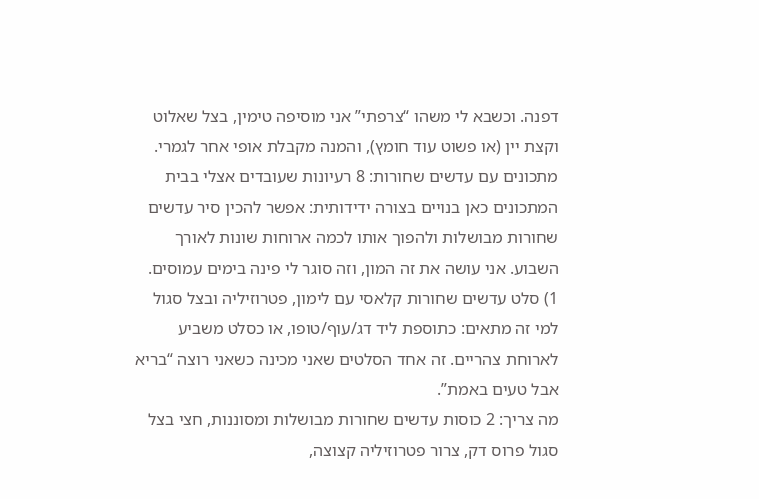דפנה. וכשבא לי משהו “צרפתי” אני מוסיפה טימין, בצל שאלוט וקצת יין (או פשוט עוד חומץ), והמנה מקבלת אופי אחר לגמרי.
מתכונים עם עדשים שחורות: 8 רעיונות שעובדים אצלי בבית
המתכונים כאן בנויים בצורה ידידותית: אפשר להכין סיר עדשים שחורות מבושלות ולהפוך אותו לכמה ארוחות שונות לאורך השבוע. אני עושה את זה המון, וזה סוגר לי פינה בימים עמוסים.
1) סלט עדשים שחורות קלאסי עם לימון, פטרוזיליה ובצל סגול
למי זה מתאים: כתוספת ליד דג/עוף/טופו, או כסלט משביע לארוחת צהריים. זה אחד הסלטים שאני מכינה כשאני רוצה “בריא אבל טעים באמת”.
מה צריך: 2 כוסות עדשים שחורות מבושלות ומסוננות, חצי בצל סגול פרוס דק, צרור פטרוזיליה קצוצה,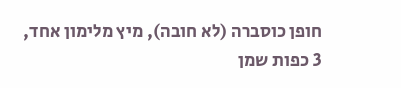חופן כוסברה (לא חובה), מיץ מלימון אחד, 3 כפות שמן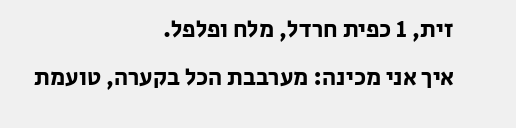זית, 1 כפית חרדל, מלח ופלפל.
איך אני מכינה: מערבבת הכל בקערה, טועמת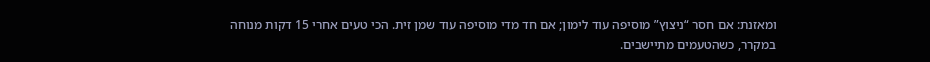ומאזנת: אם חסר “ניצוץ” מוסיפה עוד לימון; אם חד מדי מוסיפה עוד שמן זית. הכי טעים אחרי 15 דקות מנוחה במקרר, כשהטעמים מתיישבים.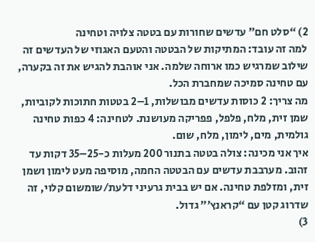2) “סלט חם” עדשים שחורות עם בטטה צלויה וטחינה
למה זה עובד: המתיקות של הבטטה והטעם האגוזי של העדשים זה שילוב שמרגיש כמו ארוחה שלמה. אני אוהבת להגיש את זה בקערה, עם טחינה סמיכה שמחברת הכל.
מה צריך: 2 כוסות עדשים מבושלות, 1–2 בטטות חתוכות לקוביות, שמן זית, מלח, פלפל, פפריקה מעושנת. לטחינה: 4 כפות טחינה גולמית, מים, לימון, מלח, שום.
איך אני מכינה: צולה בטטה בתנור 200 מעלות כ-25–35 דקות עד זהוב. מערבבת עדשים עם הבטטה החמה, מוסיפה מעט לימון ושמן זית, ומזלפת טחינה. אם יש בבית גרעיני דלעת/שומשום קלוי, זה שדרוג קטן עם “קראנץ’” גדול.
3)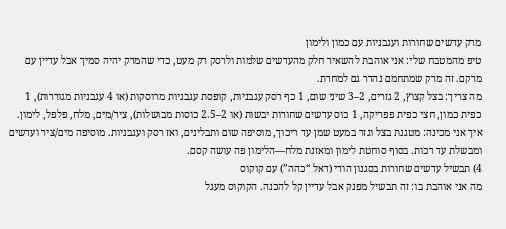מרק עדשים שחורות ועגבניות עם כמון ולימון
טיפ מהמטבח שלי: אני אוהבת להשאיר חלק מהעדשים שלמות ולרסק רק מעט, כדי שהמרק יהיה סמיך אבל עדיין עם מרקם. זה מרק שמתחמם נהדר גם למחרת.
מה צריך: בצל קצוץ, 2 גזרים, 2–3 שיני שום, 1 כף רסק עגבניות, קופסת עגבניות מרוסקות (או 4 עגבניות מגוררות), 1 כפית כמון, חצי כפית פפריקה, 1 כוס עדשים שחורות יבשות (או 2–2.5 כוסות מבושלות), ציר/מים, מלח, פלפל, לימון.
איך אני מכינה: מטגנת בצל וגזר במעט שמן עד ריכוך, מוסיפה שום ותבלינים, ואז רסק ועגבניות. מוסיפה מים/ציר ועדשים ומבשלת עד רכות. בסוף סוחטת לימון ומאזנת מלח—הלימון פה עושה קסם.
4) תבשיל עדשים שחורות בסגנון הודי (דאל “כהה”) עם קוקוס
מה אני אוהבת בו: זה תבשיל מפנק אבל עדיין קל להכנה. הקוקוס מעגל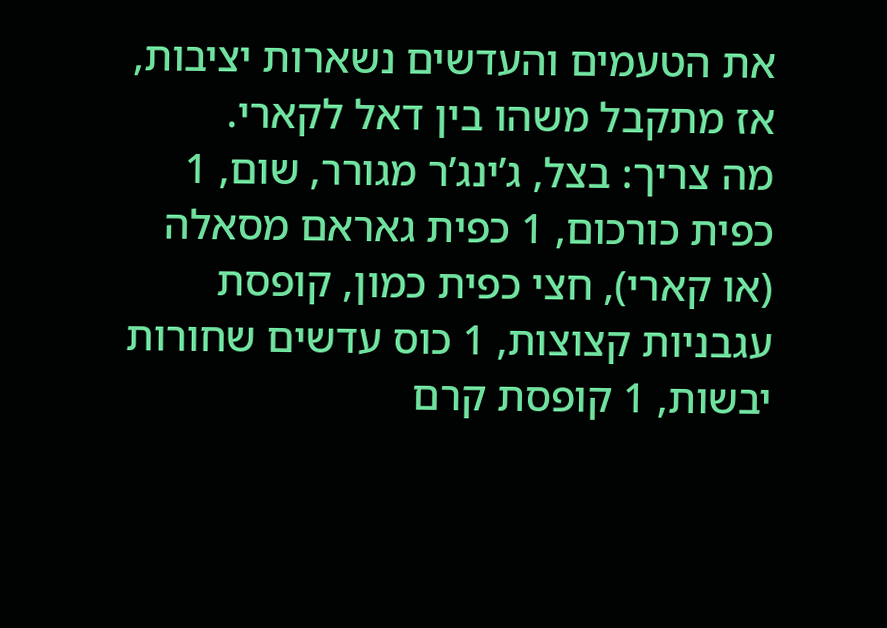את הטעמים והעדשים נשארות יציבות, אז מתקבל משהו בין דאל לקארי.
מה צריך: בצל, ג’ינג’ר מגורר, שום, 1 כפית כורכום, 1 כפית גאראם מסאלה (או קארי), חצי כפית כמון, קופסת עגבניות קצוצות, 1 כוס עדשים שחורות יבשות, 1 קופסת קרם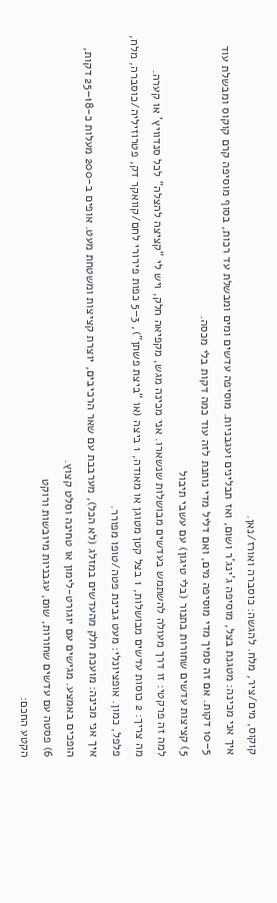קוקוס, מים/ציר, מלח. להגשה: כוסברה ואורז/נאן.
איך אני מכינה: מטגנת בצל, מוסיפה ג’ינג’ר ושום, ואז תבלינים ועגבניות. מוסיפה עדשים ומים ומבשלת עד רכות, בסוף מוסיפה קרם קוקוס ומבשלת עוד 5–10 דקות. אם זה סמיך מדי מוסיפה מים, ואם דליל מדי נותנת לזה עוד כמה דקות בלי מכסה.
5) קציצות עדשים שחורות בתנור (בלי טיגון) עם עשבי תיבול
למה זה פרקטי: זו דרך מעולה להשתמש בעדשים מבושלות שנשארו. אני מכינה מגש, מקפיאה חלק, ויש לי “קציצה להצלה” לכל סנדוויץ’ או קערה.
מה צריך: 2 כוסות עדשים מבושלות, 1 בצל קטן מטוגן או מאודה, 1 ביצה (או “ביצת פשתן”), 3–5 כפות פירורי לחם/קוואקר דק, פטרוזיליה/כוסברה, מלח, פלפל, כמון. אופציונלי: מעט גבינת פטה/טופו מפורר.
איך אני מכינה: מועכת חלק מהעדשים במזלג (לא הכל), מערבבת עם שאר הרכיבים, יוצרת קציצות ומשטחת מעט. אופים ב-200 מעלות כ-18–25 דקות, הופכים באמצע. מגישים עם יוגורט-לימון או טחינה וסלט קצוץ.
6) פסטה עם עדשים שחורות, שום, עגבניות מיובשות ורוקט
הקטע החכם: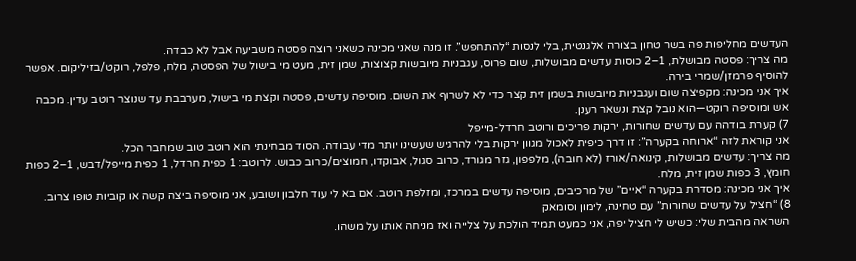העדשים מחליפות פה בשר טחון בצורה אלגנטית, בלי לנסות “להתחפש”. זו מנה שאני מכינה כשאני רוצה פסטה משביעה אבל לא כבדה.
מה צריך: פסטה מבושלת, 1–2 כוסות עדשים מבושלות, שום פרוס, עגבניות מיובשות קצוצות, שמן זית, מעט מי בישול של הפסטה, מלח, פלפל, רוקט/בזיליקום. אפשר להוסיף פרמזן/שמרי בירה.
איך אני מכינה: מקפיצה שום ועגבניות מיובשות בשמן זית קצר כדי לא לשרוף את השום. מוסיפה עדשים, פסטה וקצת מי בישול, מערבבת עד שנוצר רוטב עדין. מכבה אש ומוסיפה רוקט—הוא נובל קצת ונשאר רענן.
7) קערת בודהה עם עדשים שחורות, ירקות פריכים ורוטב חרדל-מייפל
אני קוראת לזה “ארוחה בקערה”: זו דרך כיפית לאכול מגוון ירקות בלי להרגיש שעשינו יותר מדי עבודה. הסוד מבחינתי הוא רוטב טוב שמחבר הכל.
מה צריך: עדשים מבושלות, קינואה/אורז (לא חובה), מלפפון, גזר מגורד, כרוב סגול, אבוקדו, חמוצים/כרוב כבוש. לרוטב: 1 כפית חרדל, 1 כפית מייפל/דבש, 1–2 כפות חומץ, 3 כפות שמן זית, מלח.
איך אני מכינה: מסדרת בקערה “איים” של מרכיבים, מוסיפה עדשים במרכז, ומזלפת רוטב. אם בא לי עוד חלבון ושובע, אני מוסיפה ביצה קשה או קוביות טופו צרוב.
8) “חציל על עדשים שחורות” עם טחינה, לימון וסומאק
השראה מהבית שלי: כשיש לי חציל יפה, אני כמעט תמיד הולכת על צלייה ואז מניחה אותו על משהו.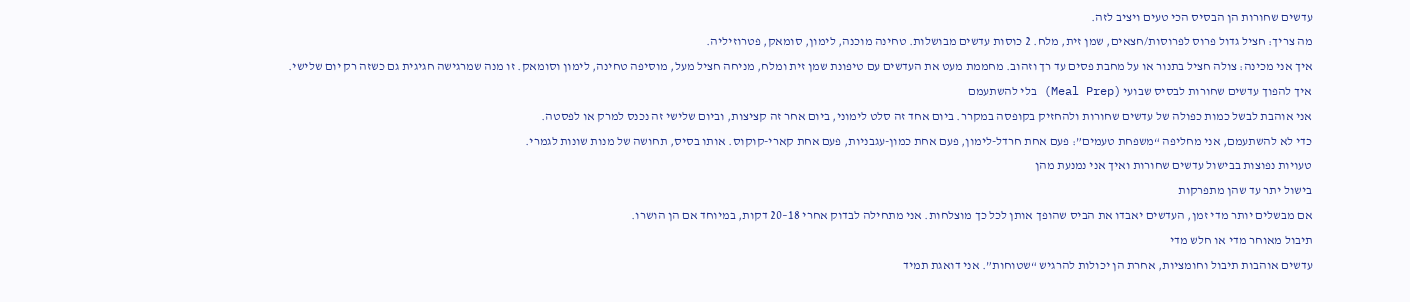עדשים שחורות הן הבסיס הכי טעים ויציב לזה.
מה צריך: חציל גדול פרוס לפרוסות/חצאים, שמן זית, מלח. 2 כוסות עדשים מבושלות. טחינה מוכנה, לימון, סומאק, פטרוזיליה.
איך אני מכינה: צולה חציל בתנור או על מחבת פסים עד רך וזהוב. מחממת מעט את העדשים עם טיפונת שמן זית ומלח, מניחה חציל מעל, מוסיפה טחינה, לימון וסומאק. זו מנה שמרגישה חגיגית גם כשזה רק יום שלישי.
איך להפוך עדשים שחורות לבסיס שבועי (Meal Prep) בלי להשתעמם
אני אוהבת לבשל כמות כפולה של עדשים שחורות ולהחזיק בקופסה במקרר. ביום אחד זה סלט לימוני, ביום אחר זה קציצות, וביום שלישי זה נכנס למרק או לפסטה.
כדי לא להשתעמם, אני מחליפה “משפחת טעמים”: פעם אחת חרדל-לימון, פעם אחת כמון-עגבניות, פעם אחת קארי-קוקוס. אותו בסיס, תחושה של מנות שונות לגמרי.
טעויות נפוצות בבישול עדשים שחורות ואיך אני נמנעת מהן
בישול יתר עד שהן מתפרקות
אם מבשלים יותר מדי זמן, העדשים יאבדו את הביס שהופך אותן לכל כך מוצלחות. אני מתחילה לבדוק אחרי 18–20 דקות, במיוחד אם הן הושרו.
תיבול מאוחר מדי או חלש מדי
עדשים אוהבות תיבול וחומציות, אחרת הן יכולות להרגיש “שטוחות”. אני דואגת תמיד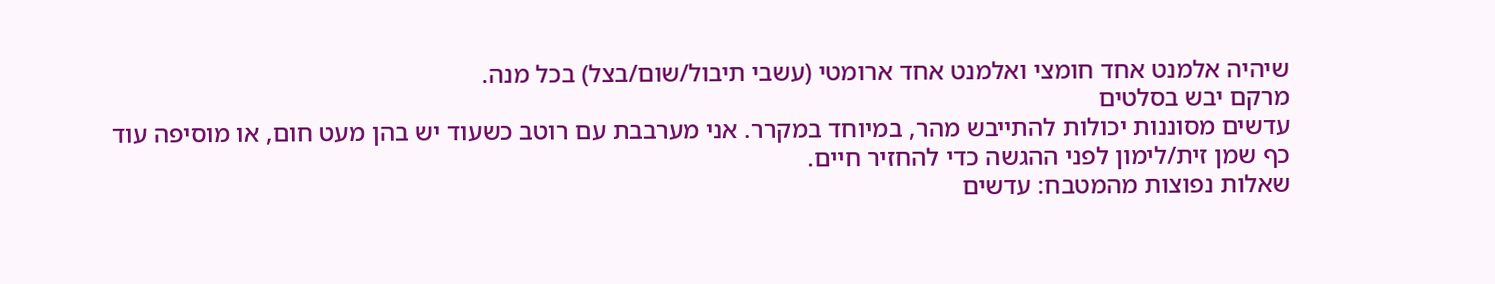שיהיה אלמנט אחד חומצי ואלמנט אחד ארומטי (עשבי תיבול/שום/בצל) בכל מנה.
מרקם יבש בסלטים
עדשים מסוננות יכולות להתייבש מהר, במיוחד במקרר. אני מערבבת עם רוטב כשעוד יש בהן מעט חום, או מוסיפה עוד כף שמן זית/לימון לפני ההגשה כדי להחזיר חיים.
שאלות נפוצות מהמטבח: עדשים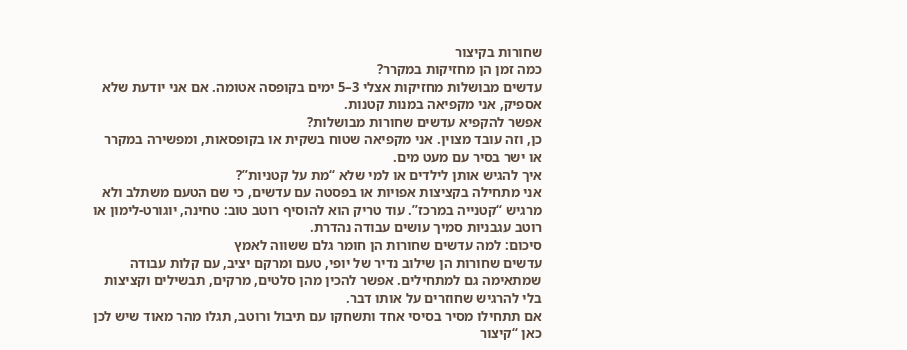שחורות בקיצור
כמה זמן הן מחזיקות במקרר?
עדשים מבושלות מחזיקות אצלי 3–5 ימים בקופסה אטומה. אם אני יודעת שלא אספיק, אני מקפיאה במנות קטנות.
אפשר להקפיא עדשים שחורות מבושלות?
כן, וזה עובד מצוין. אני מקפיאה שטוח בשקית או בקופסאות, ומפשירה במקרר או ישר בסיר עם מעט מים.
איך להגיש אותן לילדים או למי שלא “מת על קטניות”?
אני מתחילה בקציצות אפויות או בפסטה עם עדשים, כי שם הטעם משתלב ולא מרגיש “קטנייה במרכז”. עוד טריק הוא להוסיף רוטב טוב: טחינה, יוגורט-לימון או רוטב עגבניות סמיך עושים עבודה נהדרת.
סיכום: למה עדשים שחורות הן חומר גלם ששווה לאמץ
עדשים שחורות הן שילוב נדיר של יופי, טעם ומרקם יציב, עם קלות עבודה שמתאימה גם למתחילים. אפשר להכין מהן סלטים, מרקים, תבשילים וקציצות בלי להרגיש שחוזרים על אותו דבר.
אם תתחילו מסיר בסיסי אחד ותשחקו עם תיבול ורוטב, תגלו מהר מאוד שיש לכן כאן “קיצור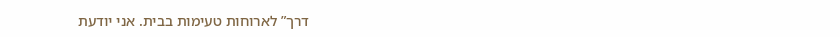דרך” לארוחות טעימות בבית. אני יודעת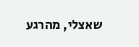שאצלי, מהרגע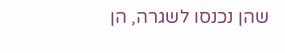שהן נכנסו לשגרה, הן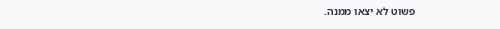פשוט לא יצאו ממנה.